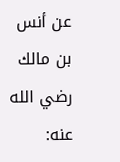عن أنس بن مالك رضي الله عنه: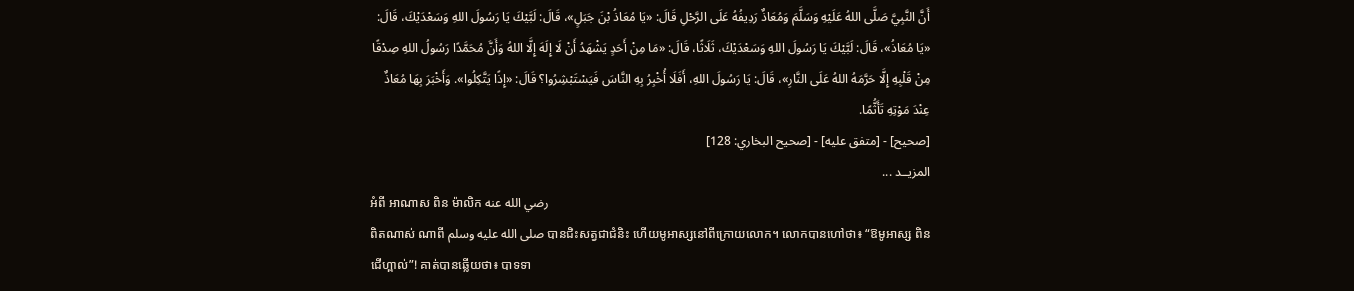أَنَّ النَّبِيَّ صَلَّى اللهُ عَلَيْهِ وَسَلَّمَ وَمُعَاذٌ رَدِيفُهُ عَلَى الرَّحْلِ قَالَ: «يَا مُعَاذُ بْنَ جَبَلٍ»، قَالَ: لَبَّيْكَ يَا رَسُولَ اللهِ وَسَعْدَيْكَ، قَالَ: «يَا مُعَاذُ»، قَالَ: لَبَّيْكَ يَا رَسُولَ اللهِ وَسَعْدَيْكَ، ثَلَاثًا، قَالَ: «مَا مِنْ أَحَدٍ يَشْهَدُ أَنْ لَا إِلَهَ إِلَّا اللهُ وَأَنَّ مُحَمَّدًا رَسُولُ اللهِ صِدْقًا مِنْ قَلْبِهِ إِلَّا حَرَّمَهُ اللهُ عَلَى النَّارِ»، قَالَ: يَا رَسُولَ اللهِ، أَفَلَا أُخْبِرُ بِهِ النَّاسَ فَيَسْتَبْشِرُوا؟ قَالَ: «إِذًا يَتَّكِلُوا». وَأَخْبَرَ بِهَا مُعَاذٌ عِنْدَ مَوْتِهِ تَأَثُّمًا.
[صحيح] - [متفق عليه] - [صحيح البخاري: 128]
المزيــد ...
អំពី អាណាស ពិន ម៉ាលិក رضي الله عنه
ពិតណាស់ ណាពី صلى الله عليه وسلم បានជិះសត្វជាជំនិះ ហើយមូអាស្សនៅពីក្រោយលោក។ លោកបានហៅថា៖ “ឱមូអាស្ស ពិន ជើហ្ពាល់”! គាត់បានឆ្លើយថា៖ បាទទា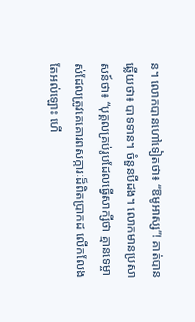ន។ លោកបានហៅទៀតថា៖ “ឱមូអាស្ស”! គាត់បានឆ្លើយថា៖ បាទទាន។ ចំនួនបីដង។ លោកមានប្រសាសន៍ថា៖ “បុគ្គលគ្រប់រូបដែលធ្វើសាក្សីថា គ្មានទេម្ចាស់ដែលត្រូវគេគោរពសក្ការៈដ៏ពិតប្រាកដ លើកលែងតែអល់ឡោះ ហើ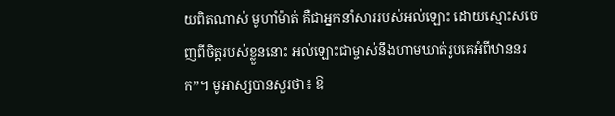យពិតណាស់ មូហាំម៉ាត់ គឺជាអ្នកនាំសាររបស់អល់ឡោះ ដោយស្មោះសចេញពីចិត្ដរបស់ខ្លួននោះ អល់ឡោះជាម្ចាស់នឹងហាមឃាត់រូបគេអំពីឋាននរក”។ មូអាស្សបានសួរថា៖ ឱ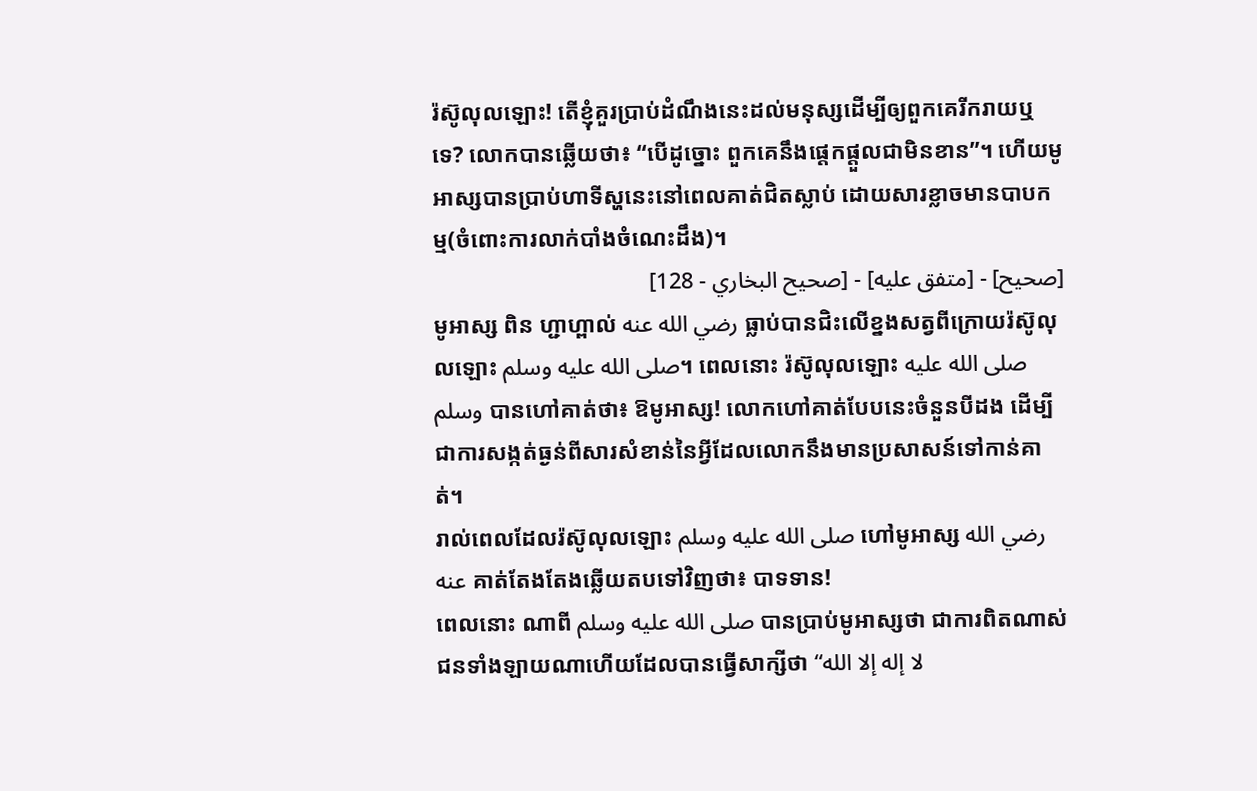រ៉ស៊ូលុលឡោះ! តើខ្ញុំគួរប្រាប់ដំណឹងនេះដល់មនុស្សដើម្បីឲ្យពួកគេរីករាយឬទេ? លោកបានឆ្លើយថា៖ “បើដូច្នោះ ពួកគេនឹងផេ្ដកផ្ដួលជាមិនខាន”។ ហើយមូអាស្សបានប្រាប់ហាទីស្ហនេះនៅពេលគាត់ជិតស្លាប់ ដោយសារខ្លាចមានបាបកម្ម(ចំពោះការលាក់បាំងចំណេះដឹង)។
[صحيح] - [متفق عليه] - [صحيح البخاري - 128]
មូអាស្ស ពិន ហ្ជាហ្ពាល់ رضي الله عنه ធ្លាប់បានជិះលើខ្នងសត្វពីក្រោយរ៉ស៊ូលុលឡោះ صلى الله عليه وسلم។ ពេលនោះ រ៉ស៊ូលុលឡោះ صلى الله عليه وسلم បានហៅគាត់ថា៖ ឱមូអាស្ស! លោកហៅគាត់បែបនេះចំនួនបីដង ដើម្បីជាការសង្កត់ធ្ងន់ពីសារសំខាន់នៃអ្វីដែលលោកនឹងមានប្រសាសន៍ទៅកាន់គាត់។
រាល់ពេលដែលរ៉ស៊ូលុលឡោះ صلى الله عليه وسلم ហៅមូអាស្ស رضي الله عنه គាត់តែងតែងឆ្លើយតបទៅវិញថា៖ បាទទាន!
ពេលនោះ ណាពី صلى الله عليه وسلم បានប្រាប់មូអាស្សថា ជាការពិតណាស់ ជនទាំងឡាយណាហើយដែលបានធ្វើសាក្សីថា “لا إله إلا الله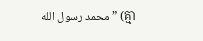محمد رسول الله” (គ្មា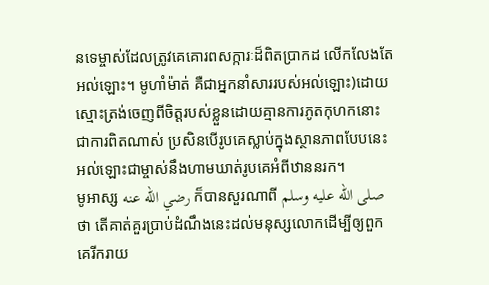នទេម្ចាស់ដែលត្រូវគេគោរពសក្ការៈដ៏ពិតប្រាកដ លើកលែងតែអល់ឡោះ។ មូហាំម៉ាត់ គឺជាអ្នកនាំសាររបស់អល់ឡោះ)ដោយស្មោះត្រង់ចេញពីចិត្ដរបស់ខ្លួនដោយគ្មានការភូតកុហកនោះ ជាការពិតណាស់ ប្រសិនបើរូបគេស្លាប់ក្នុងស្ថានភាពបែបនេះ អល់ឡោះជាម្ចាស់នឹងហាមឃាត់រូបគេអំពីឋាននរក។
មូអាស្ស رضي الله عنه ក៏បានសួរណាពី صلى الله عليه وسلم ថា តើគាត់គួរប្រាប់ដំណឹងនេះដល់មនុស្សលោកដើម្បីឲ្យពួកគេរីករាយ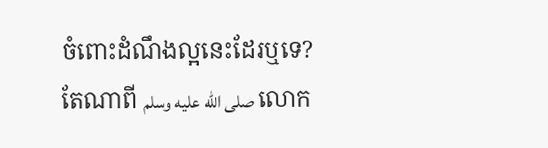ចំពោះដំណឹងល្អនេះដែរឬទេ?
តែណាពី صلى الله عليه وسلم លោក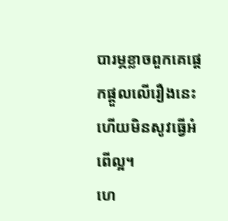បារម្ភខ្លាចពួកគេផេ្ដកផ្ដួលលើរឿងនេះ ហើយមិនសូវធ្វើអំពើល្អ។
ហេ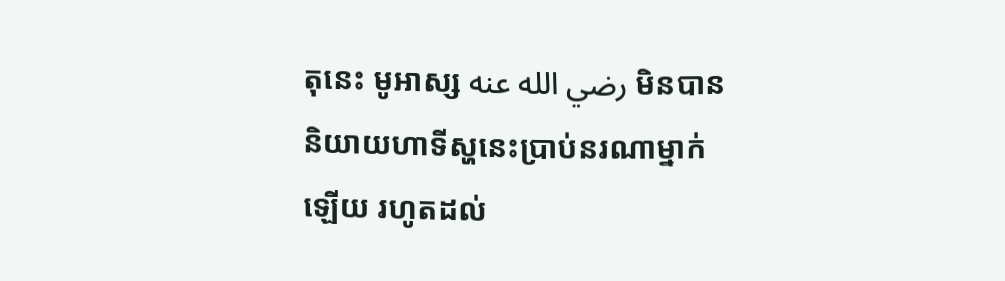តុនេះ មូអាស្ស رضي الله عنه មិនបាននិយាយហាទីស្ហនេះប្រាប់នរណាម្នាក់ឡើយ រហូតដល់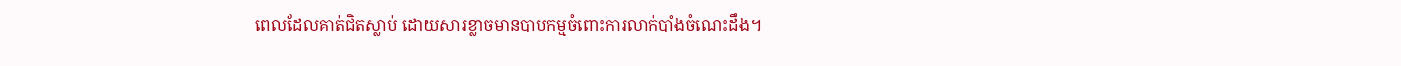ពេលដែលគាត់ជិតស្លាប់ ដោយសារខ្លាចមានបាបកម្មចំពោះការលាក់បាំងចំណេះដឹង។